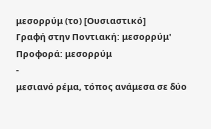μεσορρύμ (το) [Ουσιαστικό]
Γραφή στην Ποντιακή: μεσορρύμ'
Προφορά: μεσορρύμ
-
μεσιανό ρέμα, τόπος ανάμεσα σε δύο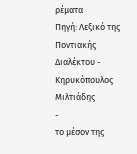ρέματα
Πηγή: Λεξικό της Ποντιακής Διαλέκτου - Κηρυκόπουλος Μιλτιάδης
-
το μέσον της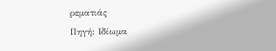ρεματιάς
Πηγή: Ιδίωμα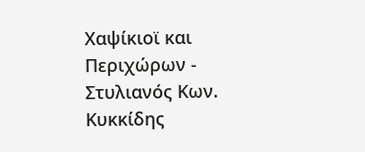Χαψίκιοϊ και Περιχώρων - Στυλιανός Κων. Κυκκίδης